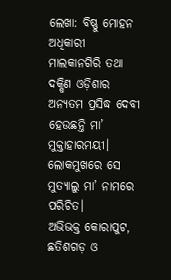ଲେଖା: ବିଷ୍ଣୁ ମୋହନ ଅଧିକାରୀ
ମାଲକାନଗିରି ତଥା ଦକ୍ଷିଣ ଓଡ଼ିଶାର ଅନ୍ୟତମ ପ୍ରସିଦ୍ଧ ଦେବୀ ହେଉଛନ୍ତି ମା’ ମୁକ୍ତାହାରମୟୀ। ଲୋକମୁଖରେ ସେ ମୁତ୍ୟାଲୁ ମା’ ନାମରେ ପରିଚିତ।
ଅଭିଭକ୍ତ କୋରାପୁଟ, ଛତିଶଗଡ଼ ଓ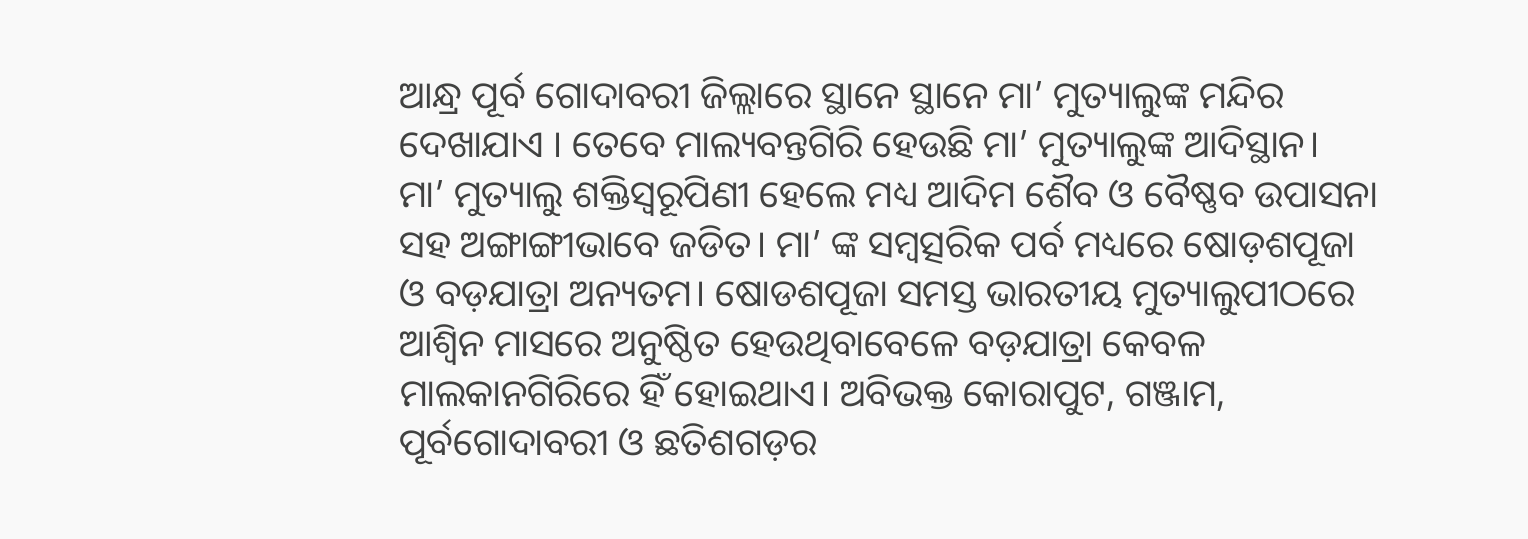ଆନ୍ଧ୍ର ପୂର୍ବ ଗୋଦାବରୀ ଜିଲ୍ଲାରେ ସ୍ଥାନେ ସ୍ଥାନେ ମା’ ମୁତ୍ୟାଲୁଙ୍କ ମନ୍ଦିର ଦେଖାଯାଏ । ତେବେ ମାଲ୍ୟବନ୍ତଗିରି ହେଉଛି ମା’ ମୁତ୍ୟାଲୁଙ୍କ ଆଦିସ୍ଥାନ।
ମା’ ମୁତ୍ୟାଲୁ ଶକ୍ତିସ୍ୱରୂପିଣୀ ହେଲେ ମଧ୍ୟ ଆଦିମ ଶୈବ ଓ ବୈଷ୍ଣବ ଉପାସନା ସହ ଅଙ୍ଗାଙ୍ଗୀଭାବେ ଜଡିତ। ମା’ ଙ୍କ ସମ୍ବତ୍ସରିକ ପର୍ବ ମଧ୍ୟରେ ଷୋଡ଼ଶପୂଜା ଓ ବଡ଼ଯାତ୍ରା ଅନ୍ୟତମ। ଷୋଡଶପୂଜା ସମସ୍ତ ଭାରତୀୟ ମୁତ୍ୟାଲୁପୀଠରେ ଆଶ୍ୱିନ ମାସରେ ଅନୁଷ୍ଠିତ ହେଉଥିବାବେଳେ ବଡ଼ଯାତ୍ରା କେବଳ ମାଲକାନଗିରିରେ ହିଁ ହୋଇଥାଏ। ଅବିଭକ୍ତ କୋରାପୁଟ, ଗଞ୍ଜାମ, ପୂର୍ବଗୋଦାବରୀ ଓ ଛତିଶଗଡ଼ର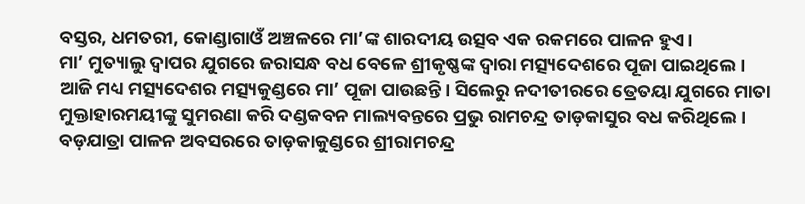ବସ୍ତର, ଧମତରୀ, କୋଣ୍ଡାଗାଓଁ ଅଞ୍ଚଳରେ ମା’ଙ୍କ ଶାରଦୀୟ ଉତ୍ସବ ଏକ ରକମରେ ପାଳନ ହୁଏ।
ମା’ ମୁତ୍ୟାଲୁ ଦ୍ଵାପର ଯୁଗରେ ଜରାସନ୍ଧ ବଧ ବେଳେ ଶ୍ରୀକୃଷ୍ଣଙ୍କ ଦ୍ଵାରା ମତ୍ସ୍ୟଦେଶରେ ପୂଜା ପାଇଥିଲେ। ଆଜି ମଧ୍ୟ ମତ୍ସ୍ୟଦେଶର ମତ୍ସ୍ୟକୁଣ୍ଡରେ ମା’ ପୂଜା ପାଉଛନ୍ତି। ସିଲେରୁ ନଦୀତୀରରେ ତ୍ରେତୟା ଯୁଗରେ ମାତା ମୁକ୍ତାହାରମୟୀଙ୍କୁ ସୁମରଣା କରି ଦଣ୍ଡକବନ ମାଲ୍ୟବନ୍ତରେ ପ୍ରଭୁ ରାମଚନ୍ଦ୍ର ତାଡ଼କାସୁର ବଧ କରିଥିଲେ।
ବଡ଼ଯାତ୍ରା ପାଳନ ଅବସରରେ ତାଡ଼କାକୁଣ୍ଡରେ ଶ୍ରୀରାମଚନ୍ଦ୍ର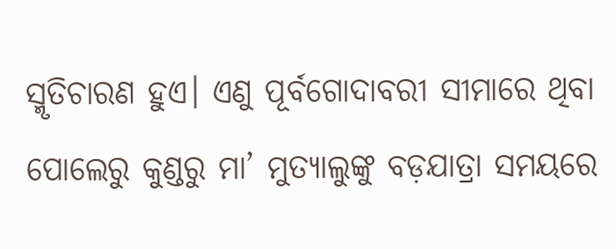ସ୍ମୃତିଚାରଣ ହୁଏ। ଏଣୁ ପୂର୍ବଗୋଦାବରୀ ସୀମାରେ ଥିବା ପୋଲେରୁ କୁଣ୍ଡରୁ ମା’ ମୁତ୍ୟାଲୁଙ୍କୁ ବଡ଼ଯାତ୍ରା ସମୟରେ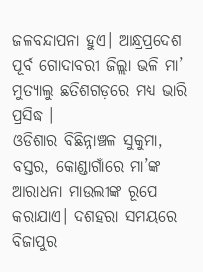ଜଳବନ୍ଦାପନା ହୁଏ। ଆନ୍ଧ୍ରପ୍ରଦେଶ ପୂର୍ବ ଗୋଦାବରୀ ଜିଲ୍ଲା ଭଳି ମା’ ମୁତ୍ୟାଲୁ ଛତିଶଗଡ଼ରେ ମଧ୍ୟ ଭାରି ପ୍ରସିଦ୍ଧ ।
ଓଡିଶାର ବିଛିନ୍ନାଞ୍ଚଳ ସୁକୁମା, ବସ୍ତର, କୋଣ୍ଡାଗାଁରେ ମା’ଙ୍କ ଆରାଧନା ମାଉଲୀଙ୍କ ରୂପେ କରାଯାଏ। ଦଶହରା ସମୟରେ ବିଜାପୁର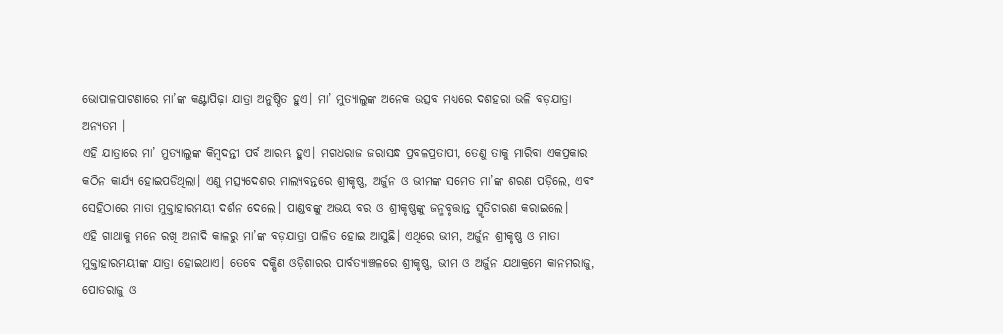ଭୋପାଳପାଟଣାରେ ମା’ଙ୍କ କଣ୍ଟାପିଢ଼ା ଯାତ୍ରା ଅନୁଷ୍ଠିତ ହୁଏ। ମା’ ମୁତ୍ୟାଲୁଙ୍କ ଅନେକ ଉତ୍ସବ ମଧ୍ୟରେ ଦଶହରା ଭଳି ବଡ଼ଯାତ୍ରା ଅନ୍ୟତମ ।
ଏହି ଯାତ୍ରାରେ ମା’ ମୁତ୍ୟାଲୁଙ୍କ କିମ୍ବଦନ୍ତୀ ପର୍ବ ଆରମ୍ଭ ହୁଏ। ମଗଧରାଜ ଜରାସନ୍ଧ ପ୍ରବଳପ୍ରତାପୀ, ତେଣୁ ତାକୁ ମାରିବା ଏକପ୍ରକାର କଠିନ କାର୍ଯ୍ୟ ହୋଇପଡିଥିଲା। ଏଣୁ ମତ୍ସ୍ୟଦେଶର ମାଲ୍ୟବନ୍ତରେ ଶ୍ରୀକୃଷ୍ଣ, ଅର୍ଜୁନ ଓ ଭୀମଙ୍କ ସମେତ ମା’ଙ୍କ ଶରଣ ପଡ଼ିଲେ, ଏବଂ ସେହିଠାରେ ମାତା ମୁକ୍ତାହାରମୟୀ ଦର୍ଶନ ଦେଲେ। ପାଣ୍ଡବଙ୍କୁ ଅଭୟ ବର ଓ ଶ୍ରୀକୃଷ୍ଣଙ୍କୁ ଜନ୍ମବୃତ୍ତାନ୍ତ ସ୍ମୃତିଚାରଣ କରାଇଲେ।
ଏହି ଗାଥାକୁ ମନେ ରଖି ଅନାଦି କାଳରୁ ମା’ଙ୍କ ବଡ଼ଯାତ୍ରା ପାଳିତ ହୋଇ ଆସୁଛି। ଏଥିରେ ଭୀମ, ଅର୍ଜୁନ ଶ୍ରୀକୃଷ୍ଣ ଓ ମାତା ମୁକ୍ତାହାରମୟୀଙ୍କ ଯାତ୍ରା ହୋଇଥାଏ। ତେବେ ଦକ୍ଷିଣ ଓଡ଼ିଶାରର ପାର୍ବତ୍ୟାଞ୍ଚଳରେ ଶ୍ରୀକୃଷ୍ଣ, ଭୀମ ଓ ଅର୍ଜୁନ ଯଥାକ୍ରମେ କାନମରାଜୁ, ପୋତରାଜୁ ଓ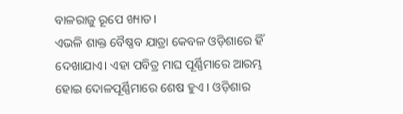ବାଳରାଜୁ ରୂପେ ଖ୍ୟାତ।
ଏଭଳି ଶାକ୍ତ ବୈଷ୍ଣବ ଯାତ୍ରା କେବଳ ଓଡ଼ିଶାରେ ହିଁ ଦେଖାଯାଏ। ଏହା ପବିତ୍ର ମାଘ ପୂର୍ଣ୍ଣିମାରେ ଆରମ୍ଭ ହୋଇ ଦୋଳପୂର୍ଣ୍ଣିମାରେ ଶେଷ ହୁଏ । ଓଡ଼ିଶାର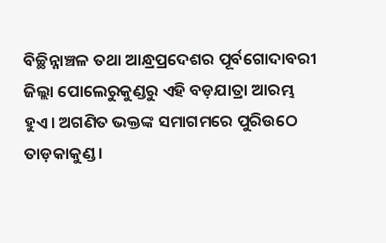ବିଚ୍ଛିନ୍ନାଞ୍ଚଳ ତଥା ଆନ୍ଧ୍ରପ୍ରଦେଶର ପୂର୍ବଗୋଦାବରୀ ଜିଲ୍ଲା ପୋଲେରୁକୁଣ୍ଡରୁ ଏହି ବଡ଼ଯାତ୍ରା ଆରମ୍ଭ ହୁଏ। ଅଗଣିତ ଭକ୍ତଙ୍କ ସମାଗମରେ ପୁରିଉଠେ ତାଡ଼କାକୁଣ୍ଡ।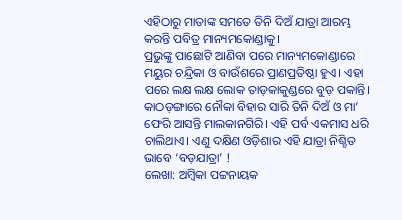ଏହିଠାରୁ ମାତାଙ୍କ ସମତେ ତିନି ଦିଅଁ ଯାତ୍ରା ଆରମ୍ଭ କରନ୍ତି ପବିତ୍ର ମାନ୍ୟମକୋଣ୍ଡାକୁ।
ପ୍ରଭୁଙ୍କୁ ପାଛୋଟି ଆଣିବା ପରେ ମାନ୍ୟମକୋଣ୍ଡାରେ ମୟୁର ଚନ୍ଦ୍ରିକା ଓ ବାଉଁଶରେ ପ୍ରାଣପ୍ରତିଷ୍ଠା ହୁଏ। ଏହା ପରେ ଲକ୍ଷ ଲକ୍ଷ ଲୋକ ତାଡ଼କାକୁଣ୍ଡରେ ବୁଡ଼ ପକାନ୍ତି। କାଠଡ଼ଙ୍ଗାରେ ନୌକା ବିହାର ସାରି ତିନି ଦିଅଁ ଓ ମା’ ଫେରି ଆସନ୍ତି ମାଲକାନଗିରି। ଏହି ପର୍ବ ଏକମାସ ଧରି ଚାଲିଥାଏ। ଏଣୁ ଦକ୍ଷିଣ ଓଡ଼ିଶାର ଏହି ଯାତ୍ରା ନିଶ୍ଚିତ ଭାବେ ‘ବଡ଼ଯାତ୍ରା’ !
ଲେଖା: ଅମ୍ବିକା ପଟ୍ଟନାୟକ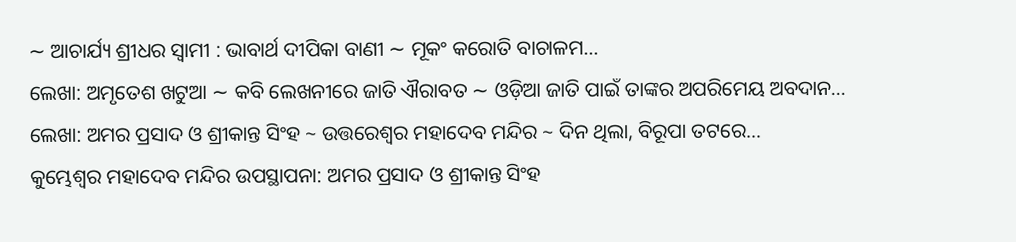∼ ଆଚାର୍ଯ୍ୟ ଶ୍ରୀଧର ସ୍ୱାମୀ : ଭାବାର୍ଥ ଦୀପିକା ବାଣୀ ∼ ମୂକଂ କରୋତି ବାଚାଳମ…
ଲେଖା: ଅମୃତେଶ ଖଟୁଆ ∼ କବି ଲେଖନୀରେ ଜାତି ଐରାବତ ∼ ଓଡ଼ିଆ ଜାତି ପାଇଁ ତାଙ୍କର ଅପରିମେୟ ଅବଦାନ…
ଲେଖା: ଅମର ପ୍ରସାଦ ଓ ଶ୍ରୀକାନ୍ତ ସିଂହ ~ ଉତ୍ତରେଶ୍ଵର ମହାଦେବ ମନ୍ଦିର ~ ଦିନ ଥିଲା, ବିରୂପା ତଟରେ…
କୁମ୍ଭେଶ୍ୱର ମହାଦେବ ମନ୍ଦିର ଉପସ୍ଥାପନା: ଅମର ପ୍ରସାଦ ଓ ଶ୍ରୀକାନ୍ତ ସିଂହ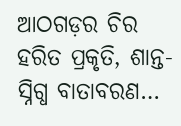ଆଠଗଡ଼ର ଚିର ହରିତ ପ୍ରକୃତି, ଶାନ୍ତ-ସ୍ନିଗ୍ଧ ବାତାବରଣ…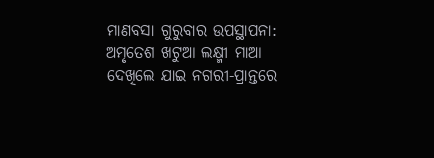ମାଣବସା ଗୁରୁବାର ଉପସ୍ଥାପନା: ଅମୃତେଶ ଖଟୁଆ ଲକ୍ଷ୍ମୀ ମାଆ ଦେଖିଲେ ଯାଇ ନଗରୀ-ପ୍ରାନ୍ତରେ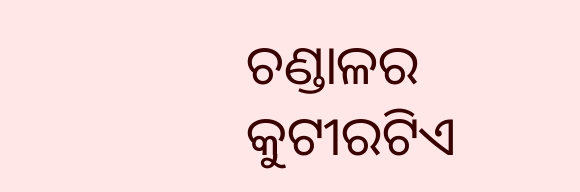ଚଣ୍ଡାଳର କୁଟୀରଟିଏ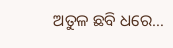ଅତୁଳ ଛବି ଧରେ…